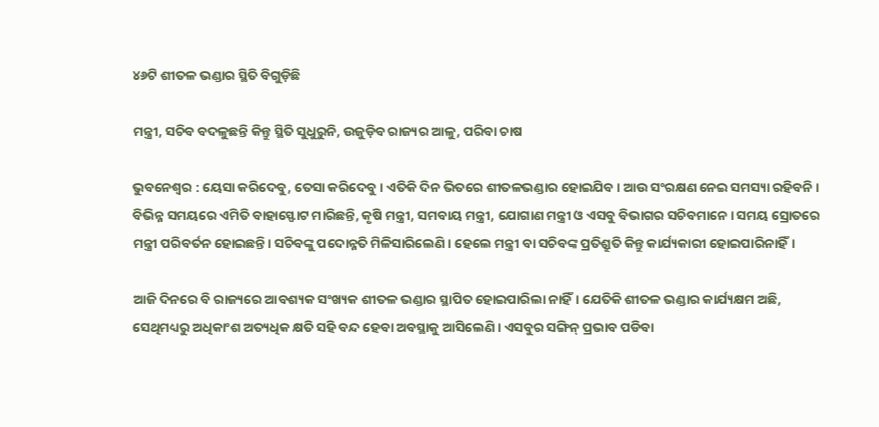୪୬ଟି ଶୀତଳ ଭଣ୍ଡାର ସ୍ଥିତି ବିଗୁଡ଼ିଛି

ମନ୍ତ୍ରୀ, ସଚିବ ବଦଳୁଛନ୍ତି କିନ୍ତୁ ସ୍ଥିତି ସୁଧୁରୁନି, ଉଜୁଡ଼ିବ ରାଜ୍ୟର ଆଳୁ, ପରିବା ଚାଷ

ଭୁବନେଶ୍ୱର : ୟେସା କରିଦେବୁ, ତେସା କରିଦେବୁ। ଏତିକି ଦିନ ଭିତରେ ଶୀତଳଭଣ୍ଡାର ହୋଇଯିବ। ଆଉ ସଂରକ୍ଷଣ ନେଇ ସମସ୍ୟା ରହିବନି। ବିଭିନ୍ନ ସମୟରେ ଏମିତି ବାହାସ୍ଫୋଟ ମାରିଛନ୍ତି, କୃଷି ମନ୍ତ୍ରୀ, ସମବାୟ ମନ୍ତ୍ରୀ, ଯୋଗାଣ ମନ୍ତ୍ରୀ ଓ ଏସବୁ ବିଭାଗର ସଚିବମାନେ। ସମୟ ସ୍ରୋତରେ ମନ୍ତ୍ରୀ ପରିବର୍ତନ ହୋଇଛନ୍ତି। ସଚିବଙ୍କୁ ପଦୋନ୍ନତି ମିଳିସାରିଲେଣି। ହେଲେ ମନ୍ତ୍ରୀ ବା ସଚିବଙ୍କ ପ୍ରତିଶ୍ରୁତି କିନ୍ତୁ କାର୍ଯ୍ୟକାରୀ ହୋଇପାରିନାହିଁ।

ଆଜି ଦିନରେ ବି ରାଜ୍ୟରେ ଆବଶ୍ୟକ ସଂଖ୍ୟକ ଶୀତଳ ଭଣ୍ଡାର ସ୍ଥାପିତ ହୋଇପାରିଲା ନାହିଁ। ଯେତିକି ଶୀତଳ ଭଣ୍ଡାର କାର୍ଯ୍ୟକ୍ଷମ ଅଛି, ସେଥିମଧ୍ୟରୁ ଅଧିକାଂଶ ଅତ୍ୟଧିକ କ୍ଷତି ସହି ବନ୍ଦ ହେବା ଅବସ୍ଥାକୁ ଆସିଲେଣି। ଏସବୁର ସଙ୍ଗିନ୍‌ ପ୍ରଭାବ ପଡିବା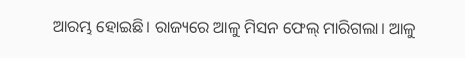ଆରମ୍ଭ ହୋଇଛି। ରାଜ୍ୟରେ ଆଳୁ ମିସନ ଫେଲ୍‌ ମାରିଗଲା। ଆଳୁ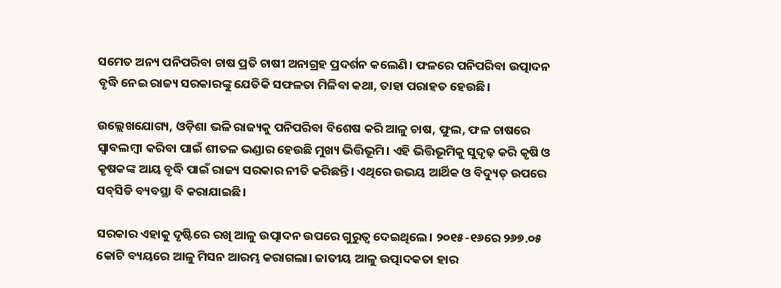ସମେତ ଅନ୍ୟ ପନିପରିବା ଚାଷ ପ୍ରତି ଚାଷୀ ଅନାଗ୍ରହ ପ୍ରଦର୍ଶନ କଲେଣି। ଫଳରେ ପନିପରିବା ଉତ୍ପାଦନ ବୃଦ୍ଧି ନେଇ ରାଜ୍ୟ ସରକାରଙ୍କୁ ଯେତିକି ସଫଳତା ମିଳିବା କଥା, ତାହା ପରାହତ ହେଉଛି।

ଉଲ୍ଲେଖଯୋଗ୍ୟ, ଓଡ଼ିଶା ଭଳି ରାଜ୍ୟକୁ ପନିପରିବା ବିଶେଷ କରି ଆଳୁ ଚାଷ, ଫୁଲ, ଫଳ ଚାଷରେ ସ୍ୱାବଲମ୍ବୀ କରିବା ପାଇଁ ଶୀତଳ ଭଣ୍ଡାର ହେଉଛି ମୁଖ୍ୟ ଭିତ୍ତିଭୂମି। ଏହି ଭିତ୍ତିଭୂମିକୁ ସୁଦୃଢ଼ କରି କୃଷି ଓ କୃଷକଙ୍କ ଆୟ ବୃଦ୍ଧି ପାଇଁ ରାଜ୍ୟ ସରକାର ନୀତି କରିଛନ୍ତି। ଏଥିରେ ଉଭୟ ଆର୍ଥିକ ଓ ବିଦ୍ୟୁତ୍‌ ଉପରେ ସବ୍‌ସିଡି ବ୍ୟବସ୍ଥା ବି କରାଯାଇଛି।

ସରକାର ଏହାକୁ ଦୃଷ୍ଟିରେ ରଖି ଆଳୁ ଉତ୍ପାଦନ ଉପରେ ଗୁରୁତ୍ୱ ଦେଇଥିଲେ। ୨୦୧୫-୧୬ରେ ୨୬୭.୦୫ କୋଟି ବ୍ୟୟରେ ଆଳୁ ମିସନ ଆରମ୍ଭ କରାଗଲା। ଜାତୀୟ ଆଳୁ ଉତ୍ପାଦକତା ହାର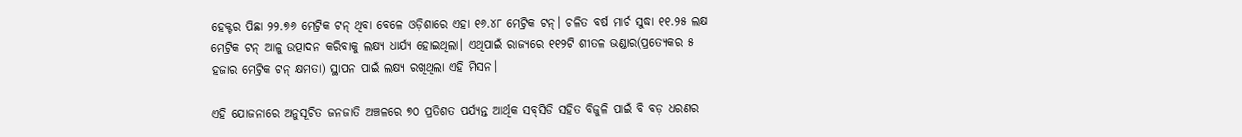ହେକ୍ଟର ପିଛା ୨୨.୭୬ ମେଟ୍ରିକ ଟନ୍‌ ଥିବା ବେଳେ ଓଡ଼ିଶାରେ ଏହା ୧୬.୪୮ ମେଟ୍ରିକ ଟନ୍‌। ଚଳିତ ବର୍ଷ ମାର୍ଚ ସୁଦ୍ଧା ୧୧.୨୫ ଲକ୍ଷ ମେଟ୍ରିକ ଟନ୍‌ ଆଳୁ ଉତ୍ପାଦନ କରିବାକୁ ଲକ୍ଷ୍ୟ ଧାର୍ଯ୍ୟ ହୋଇଥିଲା। ଏଥିପାଇଁ ରାଜ୍ୟରେ ୧୧୨ଟି ଶୀତଳ ଭଣ୍ଡାର(ପ୍ରତ୍ୟେକର ୫ ହଜାର ମେଟ୍ରିକ ଟନ୍‌ କ୍ଷମତା) ସ୍ଥାପନ ପାଇଁ ଲକ୍ଷ୍ୟ ରଖିଥିଲା ଏହି ମିସନ।

ଏହି ଯୋଜନାରେ ଅନୁସୂଚିତ ଜନଜାତି ଅଞ୍ଚଳରେ ୭୦ ପ୍ରତିଶତ ପର୍ଯ୍ୟନ୍ତ ଆର୍ଥିକ ସବ୍‌ସିଡି ସହିତ ବିଜୁଳି ପାଇଁ ବି ବଡ଼ ଧରଣର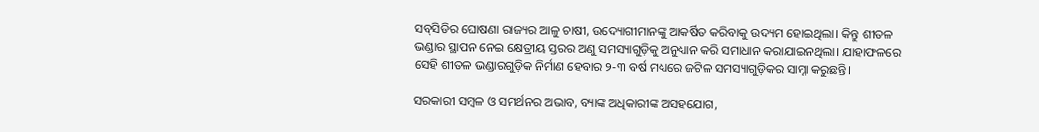ସବ୍‌ସିଡିର ଘୋଷଣା ରାଜ୍ୟର ଆଳୁ ଚାଷୀ, ଉଦ୍ୟୋଗୀମାନଙ୍କୁ ଆକର୍ଷିତ କରିବାକୁ ଉଦ୍ୟମ ହୋଇଥିଲା। କିନ୍ତୁ ଶୀତଳ ଭଣ୍ଡାର ସ୍ଥାପନ ନେଇ କ୍ଷେତ୍ରୀୟ ସ୍ତରର ଅଣୁ ସମସ୍ୟାଗୁଡ଼ିକୁ ଅନୁଧ୍ୟାନ କରି ସମାଧାନ କରାଯାଇନଥିଲା। ଯାହାଫଳରେ ସେହି ଶୀତଳ ଭଣ୍ଡାରଗୁଡ଼ିକ ନିର୍ମାଣ ହେବାର ୨-୩ ବର୍ଷ ମଧ୍ୟରେ ଜଟିଳ ସମସ୍ୟାଗୁଡ଼ିକର ସାମ୍ନା କରୁଛନ୍ତି।

ସରକାରୀ ସମ୍ବଳ ଓ ସମର୍ଥନର ଅଭାବ, ବ୍ୟାଙ୍କ ଅଧିକାରୀଙ୍କ ଅସହଯୋଗ,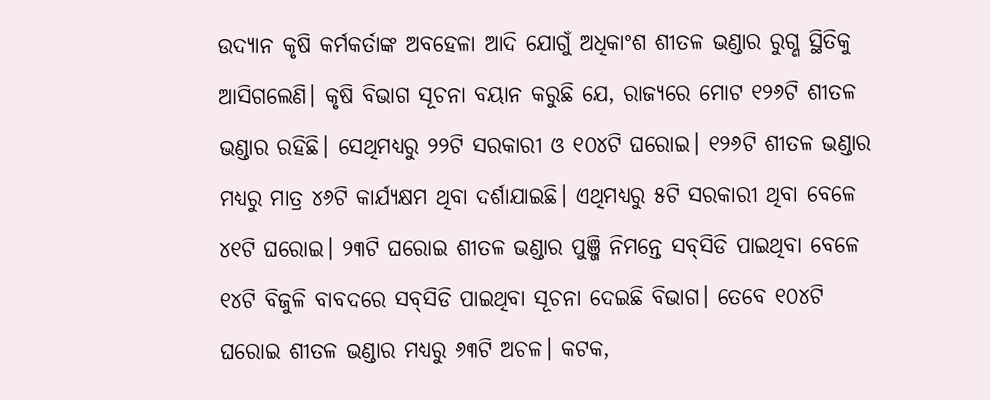ଉଦ୍ୟାନ କୃଷି କର୍ମକର୍ତାଙ୍କ ଅବହେଳା ଆଦି ଯୋଗୁଁ ଅଧିକାଂଶ ଶୀତଳ ଭଣ୍ଡାର ରୁଗ୍ଣ ସ୍ଥିତିକୁ ଆସିଗଲେଣି। କୃଷି ବିଭାଗ ସୂଚନା ବୟାନ କରୁଛି ଯେ, ରାଜ୍ୟରେ ମୋଟ ୧୨୬ଟି ଶୀତଳ ଭଣ୍ଡାର ରହିଛି। ସେଥିମଧ୍ୟରୁ ୨୨ଟି ସରକାରୀ ଓ ୧୦୪ଟି ଘରୋଇ। ୧୨୬ଟି ଶୀତଳ ଭଣ୍ଡାର ମଧ୍ୟରୁ ମାତ୍ର ୪୬ଟି କାର୍ଯ୍ୟକ୍ଷମ ଥିବା ଦର୍ଶାଯାଇଛି। ଏଥିମଧ୍ୟରୁ ୫ଟି ସରକାରୀ ଥିବା ବେଳେ ୪୧ଟି ଘରୋଇ। ୨୩ଟି ଘରୋଇ ଶୀତଳ ଭଣ୍ଡାର ପୁଞ୍ଜି ନିମନ୍ତେ ସବ୍‌ସିଡି ପାଇଥିବା ବେଳେ ୧୪ଟି ବିଜୁଳି ବାବଦରେ ସବ୍‌ସିଡି ପାଇଥିବା ସୂଚନା ଦେଇଛି ବିଭାଗ। ତେବେ ୧୦୪ଟି ଘରୋଇ ଶୀତଳ ଭଣ୍ଡାର ମଧ୍ୟରୁ ୬୩ଟି ଅଚଳ। କଟକ,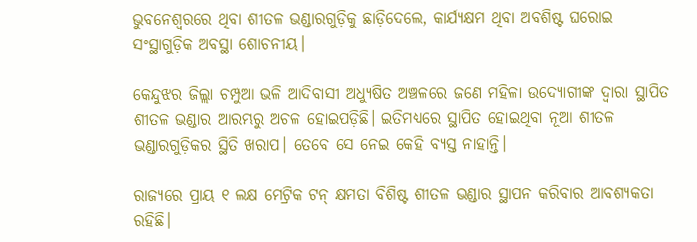ଭୁବନେଶ୍ୱରରେ ଥିବା ଶୀତଳ ଭଣ୍ଡାରଗୁଡ଼ିକୁ ଛାଡ଼ିଦେଲେ, କାର୍ଯ୍ୟକ୍ଷମ ଥିବା ଅବଶିଷ୍ଟ ଘରୋଇ ସଂସ୍ଥାଗୁଡ଼ିକ ଅବସ୍ଥା ଶୋଚନୀୟ।

କେନ୍ଦୁଝର ଜିଲ୍ଲା ଚମ୍ପୁଆ ଭଳି ଆଦିବାସୀ ଅଧ୍ୟୁଷିତ ଅଞ୍ଚଳରେ ଜଣେ ମହିଳା ଉଦ୍ୟୋଗୀଙ୍କ ଦ୍ୱାରା ସ୍ଥାପିତ ଶୀତଳ ଭଣ୍ଡାର ଆରମ୍ଭରୁ ଅଚଳ ହୋଇପଡ଼ିଛି। ଇତିମଧ୍ୟରେ ସ୍ଥାପିତ ହୋଇଥିବା ନୂଆ ଶୀତଳ ଭଣ୍ଡାରଗୁଡ଼ିକର ସ୍ଥିତି ଖରାପ। ତେବେ ସେ ନେଇ କେହି ବ୍ୟସ୍ତ ନାହାନ୍ତି।

ରାଜ୍ୟରେ ପ୍ରାୟ ୧ ଲକ୍ଷ ମେଟ୍ରିକ ଟନ୍‌ କ୍ଷମତା ବିଶିଷ୍ଟ ଶୀତଳ ଭଣ୍ଡାର ସ୍ଥାପନ କରିବାର ଆବଶ୍ୟକତା ରହିଛି।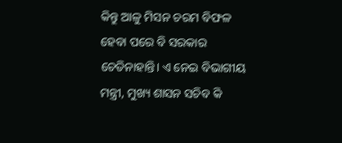କିନ୍ତୁ ଆଳୁ ମିସନ ଚରମ ବିଫଳ ହେବା ପରେ ବି ସରକାର ଚେତିନାହାନ୍ତି। ଏ ନେଇ ବିଭାଗୀୟ ମନ୍ତ୍ରୀ, ମୁଖ୍ୟ ଶାସନ ସଚିବ କି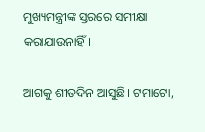ମୁଖ୍ୟମନ୍ତ୍ରୀଙ୍କ ସ୍ତରରେ ସମୀକ୍ଷା କରାଯାଉନାହିଁ।

ଆଗକୁ ଶୀତଦିନ ଆସୁଛି। ଟମାଟୋ,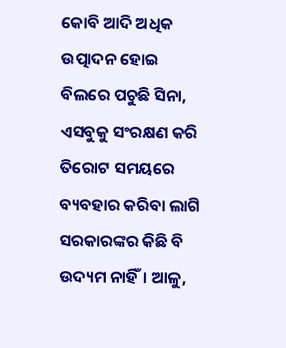କୋବି ଆଦି ଅଧିକ ଉତ୍ପାଦନ ହୋଇ ବିଲରେ ପଚୁଛି ସିନା, ଏସବୁକୁ ସଂରକ୍ଷଣ କରି ତିରୋଟ ସମୟରେ ବ୍ୟବହାର କରିବା ଲାଗି ସରକାରଙ୍କର କିଛି ବି ଉଦ୍ୟମ ନାହିଁ। ଆଳୁ,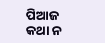ପିଆଜ କଥା ନ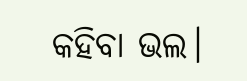କହିବା ଭଲ।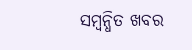ସମ୍ବନ୍ଧିତ ଖବର